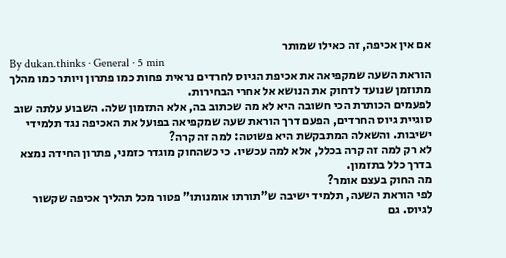אם אין אכיפה, זה כאילו שמותר
By dukan.thinks · General · 5 min
הוראת השעה שמקפיאה את אכיפת הגיוס לחרדים נראית פחות כמו פתרון ויותר כמו מהלך מתוזמן שנועד לדחוק את הנושא אל אחרי הבחירות.
לפעמים הכותרת הכי חשובה היא לא מה שכתוב בה, אלא התזמון שלה. השבוע עלתה שוב סוגיית גיוס החרדים, הפעם דרך הוראת שעה שמקפיאה בפועל את האכיפה נגד תלמידי ישיבות. והשאלה המתבקשת היא פשוטה: למה זה קרה?
לא רק למה זה קרה בכלל, אלא למה עכשיו. כי כשהחוק מוגדר כזמני, פתרון החידה נמצא בדרך כלל בתזמון.
מה החוק בעצם אומר?
לפי הוראת השעה, תלמיד ישיבה ש"תורתו אומנותו" פטור מכל תהליך אכיפה שקשור לגיוס. גם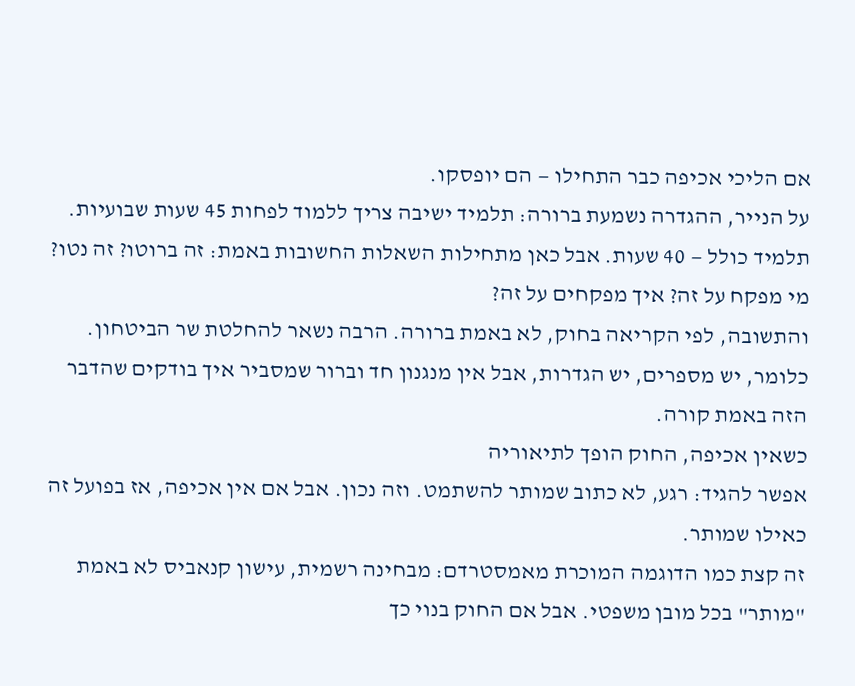אם הליכי אכיפה כבר התחילו — הם יופסקו.
על הנייר, ההגדרה נשמעת ברורה: תלמיד ישיבה צריך ללמוד לפחות 45 שעות שבועיות. תלמיד כולל — 40 שעות. אבל כאן מתחילות השאלות החשובות באמת: זה ברוטו? זה נטו? מי מפקח על זה? איך מפקחים על זה?
והתשובה, לפי הקריאה בחוק, לא באמת ברורה. הרבה נשאר להחלטת שר הביטחון. כלומר, יש מספרים, יש הגדרות, אבל אין מנגנון חד וברור שמסביר איך בודקים שהדבר הזה באמת קורה.
כשאין אכיפה, החוק הופך לתיאוריה
אפשר להגיד: רגע, לא כתוב שמותר להשתמט. וזה נכון. אבל אם אין אכיפה, אז בפועל זה כאילו שמותר.
זה קצת כמו הדוגמה המוכרת מאמסטרדם: מבחינה רשמית, עישון קנאביס לא באמת "מותר" בכל מובן משפטי. אבל אם החוק בנוי כך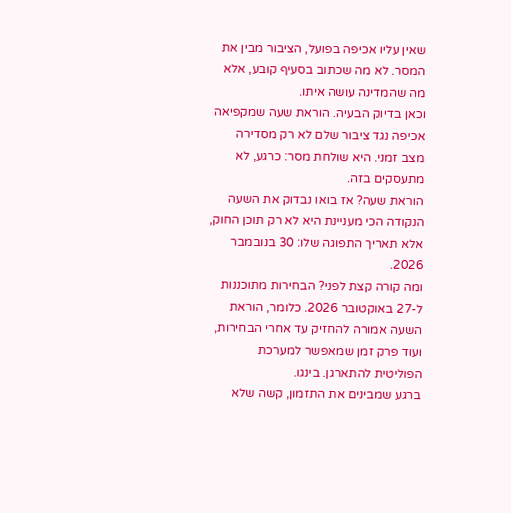שאין עליו אכיפה בפועל, הציבור מבין את המסר. לא מה שכתוב בסעיף קובע, אלא מה שהמדינה עושה איתו.
וכאן בדיוק הבעיה. הוראת שעה שמקפיאה אכיפה נגד ציבור שלם לא רק מסדירה מצב זמני. היא שולחת מסר: כרגע, לא מתעסקים בזה.
הוראת שעה? אז בואו נבדוק את השעה
הנקודה הכי מעניינת היא לא רק תוכן החוק, אלא תאריך התפוגה שלו: 30 בנובמבר 2026.
ומה קורה קצת לפני? הבחירות מתוכננות ל-27 באוקטובר 2026. כלומר, הוראת השעה אמורה להחזיק עד אחרי הבחירות, ועוד פרק זמן שמאפשר למערכת הפוליטית להתארגן. בינגו.
ברגע שמבינים את התזמון, קשה שלא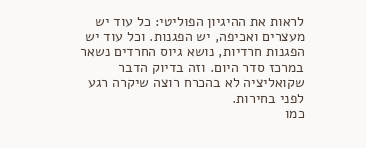לראות את ההיגיון הפוליטי: כל עוד יש מעצרים ואכיפה, יש הפגנות. וכל עוד יש הפגנות חרדיות, נושא גיוס החרדים נשאר במרכז סדר היום. וזה בדיוק הדבר שקואליציה לא בהכרח רוצה שיקרה רגע לפני בחירות.
כמו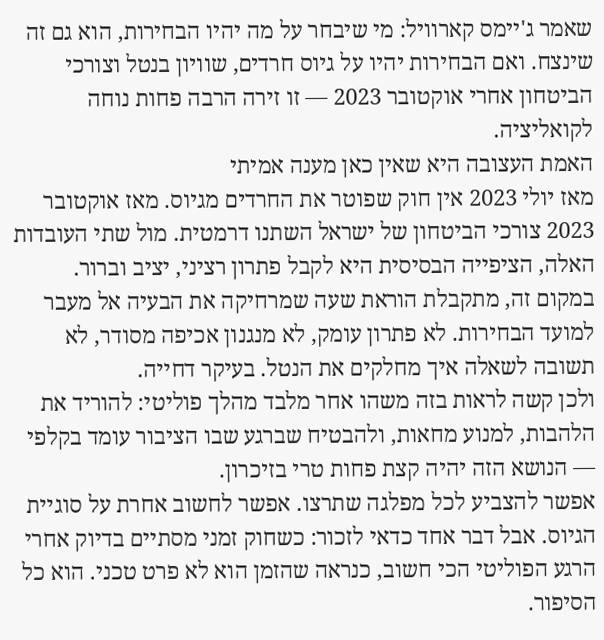שאמר ג'יימס קארוויל: מי שיבחר על מה יהיו הבחירות, הוא גם זה שינצח. ואם הבחירות יהיו על גיוס חרדים, שוויון בנטל וצורכי הביטחון אחרי אוקטובר 2023 — זו זירה הרבה פחות נוחה לקואליציה.
האמת העצובה היא שאין כאן מענה אמיתי
מאז יולי 2023 אין חוק שפוטר את החרדים מגיוס. מאז אוקטובר 2023 צורכי הביטחון של ישראל השתנו דרמטית. מול שתי העובדות האלה, הציפייה הבסיסית היא לקבל פתרון רציני, יציב וברור.
במקום זה, מתקבלת הוראת שעה שמרחיקה את הבעיה אל מעבר למועד הבחירות. לא פתרון עומק, לא מנגנון אכיפה מסודר, לא תשובה לשאלה איך מחלקים את הנטל. בעיקר דחייה.
ולכן קשה לראות בזה משהו אחר מלבד מהלך פוליטי: להוריד את הלהבות, למנוע מחאות, ולהבטיח שברגע שבו הציבור עומד בקלפי — הנושא הזה יהיה קצת פחות טרי בזיכרון.
אפשר להצביע לכל מפלגה שתרצו. אפשר לחשוב אחרת על סוגיית הגיוס. אבל דבר אחד כדאי לזכור: כשחוק זמני מסתיים בדיוק אחרי הרגע הפוליטי הכי חשוב, כנראה שהזמן הוא לא פרט טכני. הוא כל הסיפור.